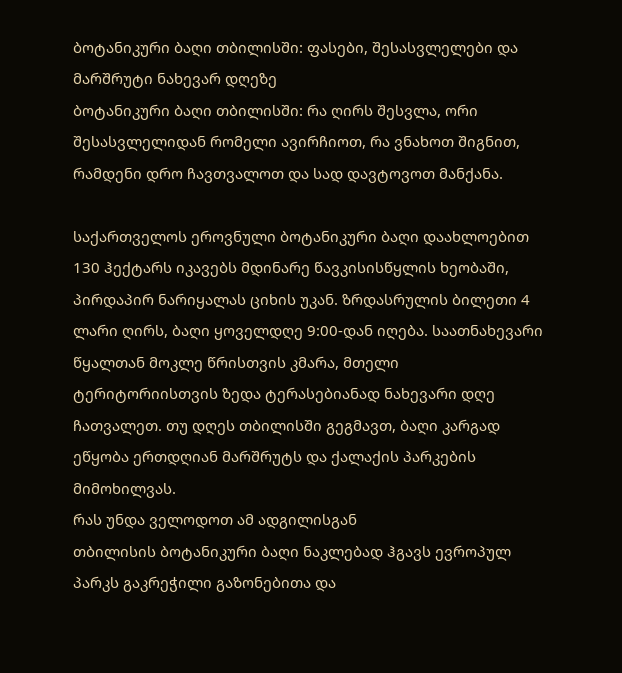ბოტანიკური ბაღი თბილისში: ფასები, შესასვლელები და მარშრუტი ნახევარ დღეზე
ბოტანიკური ბაღი თბილისში: რა ღირს შესვლა, ორი შესასვლელიდან რომელი ავირჩიოთ, რა ვნახოთ შიგნით, რამდენი დრო ჩავთვალოთ და სად დავტოვოთ მანქანა.

საქართველოს ეროვნული ბოტანიკური ბაღი დაახლოებით 130 ჰექტარს იკავებს მდინარე წავკისისწყლის ხეობაში, პირდაპირ ნარიყალას ციხის უკან. ზრდასრულის ბილეთი 4 ლარი ღირს, ბაღი ყოველდღე 9:00-დან იღება. საათნახევარი წყალთან მოკლე წრისთვის კმარა, მთელი ტერიტორიისთვის ზედა ტერასებიანად ნახევარი დღე ჩათვალეთ. თუ დღეს თბილისში გეგმავთ, ბაღი კარგად ეწყობა ერთდღიან მარშრუტს და ქალაქის პარკების მიმოხილვას.
რას უნდა ველოდოთ ამ ადგილისგან
თბილისის ბოტანიკური ბაღი ნაკლებად ჰგავს ევროპულ პარკს გაკრეჭილი გაზონებითა და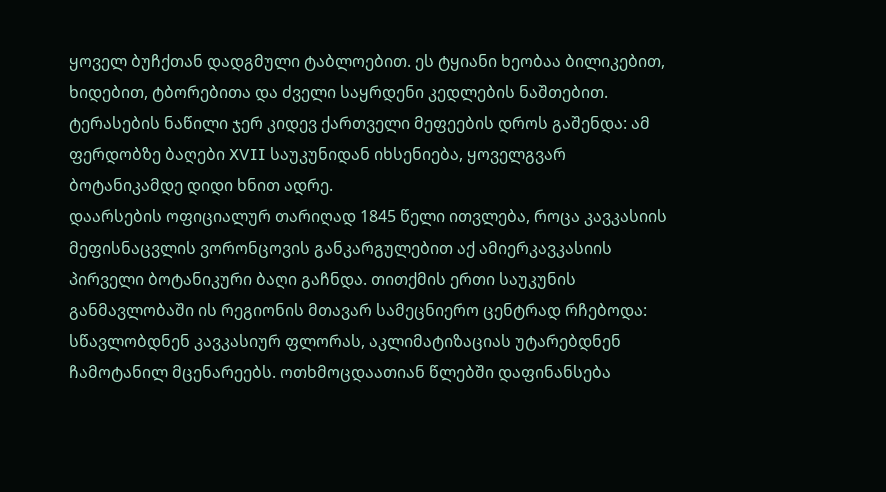ყოველ ბუჩქთან დადგმული ტაბლოებით. ეს ტყიანი ხეობაა ბილიკებით, ხიდებით, ტბორებითა და ძველი საყრდენი კედლების ნაშთებით. ტერასების ნაწილი ჯერ კიდევ ქართველი მეფეების დროს გაშენდა: ამ ფერდობზე ბაღები XVII საუკუნიდან იხსენიება, ყოველგვარ ბოტანიკამდე დიდი ხნით ადრე.
დაარსების ოფიციალურ თარიღად 1845 წელი ითვლება, როცა კავკასიის მეფისნაცვლის ვორონცოვის განკარგულებით აქ ამიერკავკასიის პირველი ბოტანიკური ბაღი გაჩნდა. თითქმის ერთი საუკუნის განმავლობაში ის რეგიონის მთავარ სამეცნიერო ცენტრად რჩებოდა: სწავლობდნენ კავკასიურ ფლორას, აკლიმატიზაციას უტარებდნენ ჩამოტანილ მცენარეებს. ოთხმოცდაათიან წლებში დაფინანსება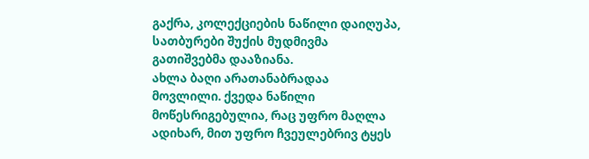გაქრა, კოლექციების ნაწილი დაიღუპა, სათბურები შუქის მუდმივმა გათიშვებმა დააზიანა.
ახლა ბაღი არათანაბრადაა მოვლილი. ქვედა ნაწილი მოწესრიგებულია, რაც უფრო მაღლა ადიხარ, მით უფრო ჩვეულებრივ ტყეს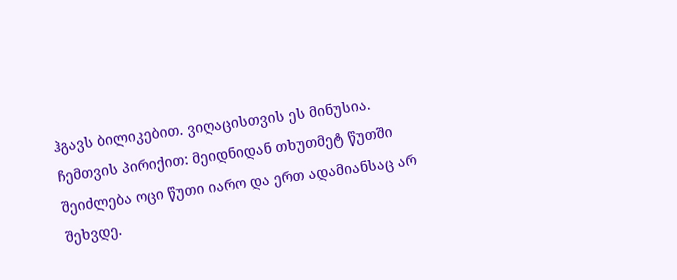ჰგავს ბილიკებით. ვიღაცისთვის ეს მინუსია. ჩემთვის პირიქით: მეიდნიდან თხუთმეტ წუთში შეიძლება ოცი წუთი იარო და ერთ ადამიანსაც არ შეხვდე.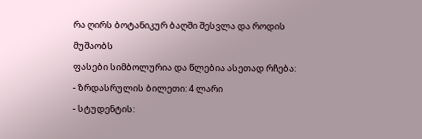რა ღირს ბოტანიკურ ბაღში შესვლა და როდის მუშაობს
ფასები სიმბოლურია და წლებია ასეთად რჩება:
- ზრდასრულის ბილეთი: 4 ლარი
- სტუდენტის: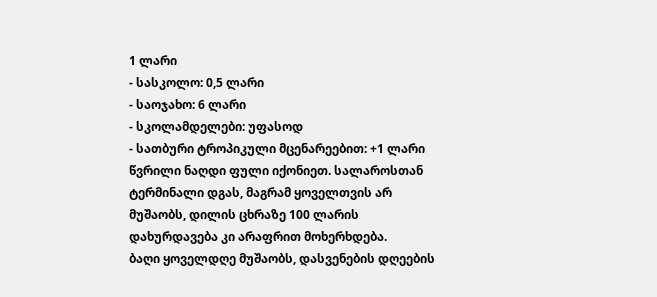1 ლარი
- სასკოლო: 0,5 ლარი
- საოჯახო: 6 ლარი
- სკოლამდელები: უფასოდ
- სათბური ტროპიკული მცენარეებით: +1 ლარი
წვრილი ნაღდი ფული იქონიეთ. სალაროსთან ტერმინალი დგას, მაგრამ ყოველთვის არ მუშაობს, დილის ცხრაზე 100 ლარის დახურდავება კი არაფრით მოხერხდება.
ბაღი ყოველდღე მუშაობს, დასვენების დღეების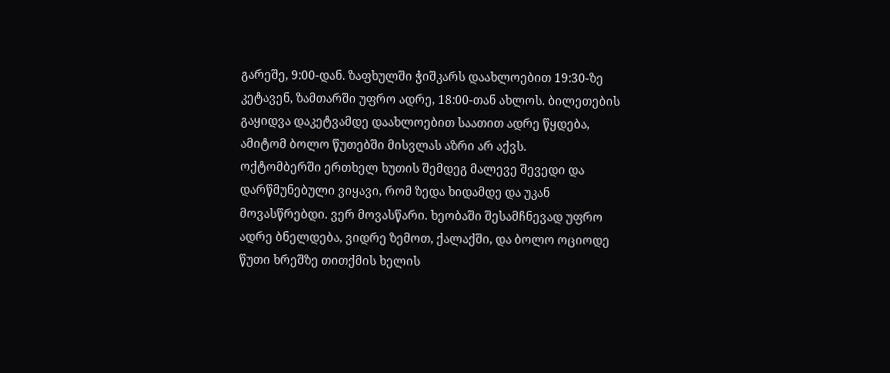გარეშე, 9:00-დან. ზაფხულში ჭიშკარს დაახლოებით 19:30-ზე კეტავენ, ზამთარში უფრო ადრე, 18:00-თან ახლოს. ბილეთების გაყიდვა დაკეტვამდე დაახლოებით საათით ადრე წყდება, ამიტომ ბოლო წუთებში მისვლას აზრი არ აქვს.
ოქტომბერში ერთხელ ხუთის შემდეგ მალევე შევედი და დარწმუნებული ვიყავი, რომ ზედა ხიდამდე და უკან მოვასწრებდი. ვერ მოვასწარი. ხეობაში შესამჩნევად უფრო ადრე ბნელდება, ვიდრე ზემოთ, ქალაქში, და ბოლო ოციოდე წუთი ხრეშზე თითქმის ხელის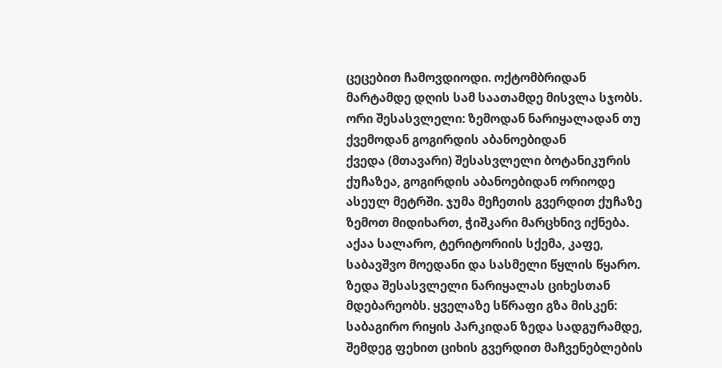ცეცებით ჩამოვდიოდი. ოქტომბრიდან მარტამდე დღის სამ საათამდე მისვლა სჯობს.
ორი შესასვლელი: ზემოდან ნარიყალადან თუ ქვემოდან გოგირდის აბანოებიდან
ქვედა (მთავარი) შესასვლელი ბოტანიკურის ქუჩაზეა, გოგირდის აბანოებიდან ორიოდე ასეულ მეტრში. ჯუმა მეჩეთის გვერდით ქუჩაზე ზემოთ მიდიხართ, ჭიშკარი მარცხნივ იქნება. აქაა სალარო, ტერიტორიის სქემა, კაფე, საბავშვო მოედანი და სასმელი წყლის წყარო.
ზედა შესასვლელი ნარიყალას ციხესთან მდებარეობს. ყველაზე სწრაფი გზა მისკენ: საბაგირო რიყის პარკიდან ზედა სადგურამდე, შემდეგ ფეხით ციხის გვერდით მაჩვენებლების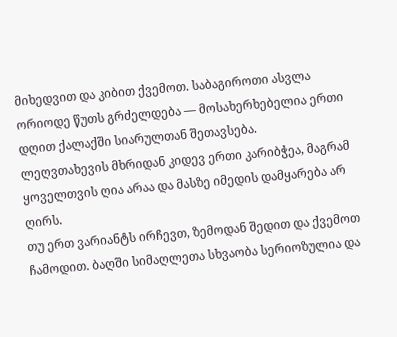მიხედვით და კიბით ქვემოთ. საბაგიროთი ასვლა ორიოდე წუთს გრძელდება — მოსახერხებელია ერთი დღით ქალაქში სიარულთან შეთავსება.
ლეღვთახევის მხრიდან კიდევ ერთი კარიბჭეა, მაგრამ ყოველთვის ღია არაა და მასზე იმედის დამყარება არ ღირს.
თუ ერთ ვარიანტს ირჩევთ, ზემოდან შედით და ქვემოთ ჩამოდით. ბაღში სიმაღლეთა სხვაობა სერიოზულია და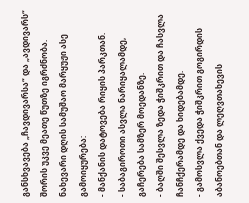განსხვავება „ჩავდივარსა“ და „ავდივარს“ შორის უკვე მეათე წუთზე იგრძნობა. ნახევარი დღის სამუშაო მარყუჟი ასე გამოიყურება:
- მანქანის დატოვება რიყის პარკთან.
- საბაგიროთი ასვლა ნარიყალამდე, გაჩერება სამზერ მოედანზე.
- ბაღში შესვლა ზედა ჭიშკრით და ჩასვლა ჩანჩქერამდე და ხიდებამდე.
- გამოსვლა ქვედა ჭიშკრით გოგირდის აბანოებთან და ლეღვთახევის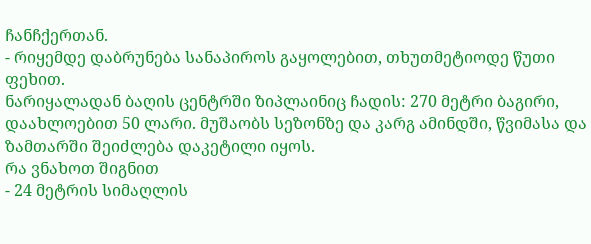ჩანჩქერთან.
- რიყემდე დაბრუნება სანაპიროს გაყოლებით, თხუთმეტიოდე წუთი ფეხით.
ნარიყალადან ბაღის ცენტრში ზიპლაინიც ჩადის: 270 მეტრი ბაგირი, დაახლოებით 50 ლარი. მუშაობს სეზონზე და კარგ ამინდში, წვიმასა და ზამთარში შეიძლება დაკეტილი იყოს.
რა ვნახოთ შიგნით
- 24 მეტრის სიმაღლის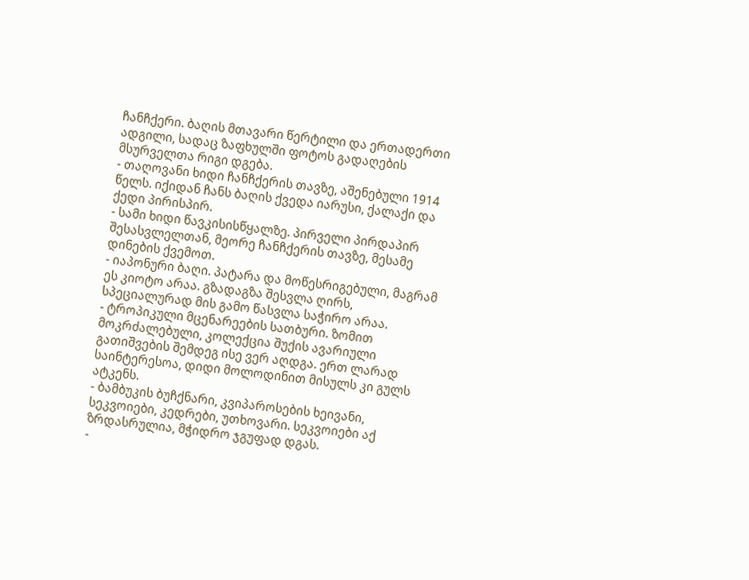ჩანჩქერი. ბაღის მთავარი წერტილი და ერთადერთი ადგილი, სადაც ზაფხულში ფოტოს გადაღების მსურველთა რიგი დგება.
- თაღოვანი ხიდი ჩანჩქერის თავზე, აშენებული 1914 წელს. იქიდან ჩანს ბაღის ქვედა იარუსი, ქალაქი და ქედი პირისპირ.
- სამი ხიდი წავკისისწყალზე. პირველი პირდაპირ შესასვლელთან, მეორე ჩანჩქერის თავზე, მესამე დინების ქვემოთ.
- იაპონური ბაღი. პატარა და მოწესრიგებული, მაგრამ ეს კიოტო არაა. გზადაგზა შესვლა ღირს, სპეციალურად მის გამო წასვლა საჭირო არაა.
- ტროპიკული მცენარეების სათბური. ზომით მოკრძალებული, კოლექცია შუქის ავარიული გათიშვების შემდეგ ისე ვერ აღდგა. ერთ ლარად საინტერესოა, დიდი მოლოდინით მისულს კი გულს ატკენს.
- ბამბუკის ბუჩქნარი, კვიპაროსების ხეივანი, სეკვოიები, კედრები, უთხოვარი. სეკვოიები აქ ზრდასრულია, მჭიდრო ჯგუფად დგას.
-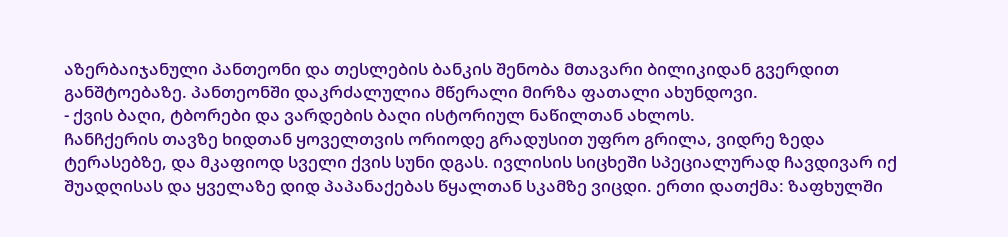აზერბაიჯანული პანთეონი და თესლების ბანკის შენობა მთავარი ბილიკიდან გვერდით განშტოებაზე. პანთეონში დაკრძალულია მწერალი მირზა ფათალი ახუნდოვი.
- ქვის ბაღი, ტბორები და ვარდების ბაღი ისტორიულ ნაწილთან ახლოს.
ჩანჩქერის თავზე ხიდთან ყოველთვის ორიოდე გრადუსით უფრო გრილა, ვიდრე ზედა ტერასებზე, და მკაფიოდ სველი ქვის სუნი დგას. ივლისის სიცხეში სპეციალურად ჩავდივარ იქ შუადღისას და ყველაზე დიდ პაპანაქებას წყალთან სკამზე ვიცდი. ერთი დათქმა: ზაფხულში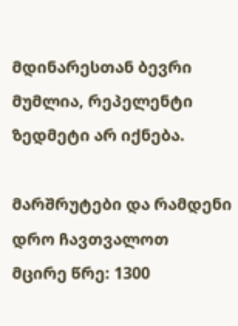მდინარესთან ბევრი მუმლია, რეპელენტი ზედმეტი არ იქნება.

მარშრუტები და რამდენი დრო ჩავთვალოთ
მცირე წრე: 1300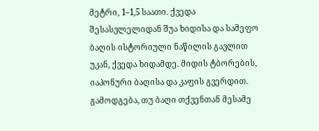მეტრი, 1–1,5 საათი. ქვედა შესასვლელიდან შუა ხიდისა და სამეფო ბაღის ისტორიული ნაწილის გავლით უკან, ქვედა ხიდამდე. მიდის ტბორების, იაპონური ბაღისა და კაფის გვერდით. გამოდგება, თუ ბაღი თქვენთან მესამე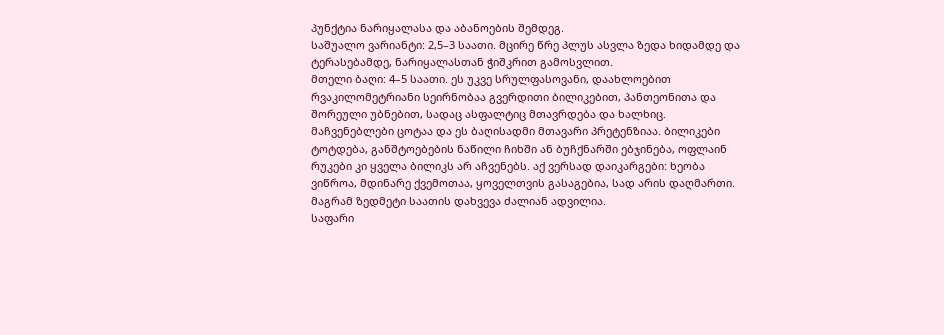პუნქტია ნარიყალასა და აბანოების შემდეგ.
საშუალო ვარიანტი: 2,5–3 საათი. მცირე წრე პლუს ასვლა ზედა ხიდამდე და ტერასებამდე, ნარიყალასთან ჭიშკრით გამოსვლით.
მთელი ბაღი: 4–5 საათი. ეს უკვე სრულფასოვანი, დაახლოებით რვაკილომეტრიანი სეირნობაა გვერდითი ბილიკებით, პანთეონითა და შორეული უბნებით, სადაც ასფალტიც მთავრდება და ხალხიც.
მაჩვენებლები ცოტაა და ეს ბაღისადმი მთავარი პრეტენზიაა. ბილიკები ტოტდება, განშტოებების ნაწილი ჩიხში ან ბუჩქნარში ებჯინება, ოფლაინ რუკები კი ყველა ბილიკს არ აჩვენებს. აქ ვერსად დაიკარგები: ხეობა ვიწროა, მდინარე ქვემოთაა, ყოველთვის გასაგებია, სად არის დაღმართი. მაგრამ ზედმეტი საათის დახვევა ძალიან ადვილია.
საფარი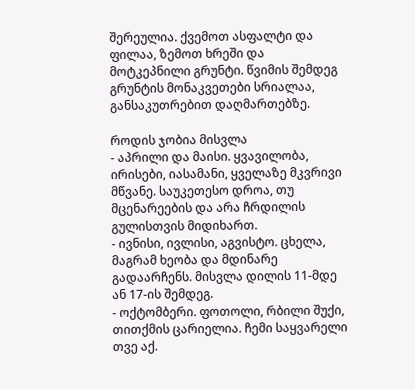შერეულია. ქვემოთ ასფალტი და ფილაა, ზემოთ ხრეში და მოტკეპნილი გრუნტი. წვიმის შემდეგ გრუნტის მონაკვეთები სრიალაა, განსაკუთრებით დაღმართებზე.

როდის ჯობია მისვლა
- აპრილი და მაისი. ყვავილობა, ირისები, იასამანი, ყველაზე მკვრივი მწვანე. საუკეთესო დროა, თუ მცენარეების და არა ჩრდილის გულისთვის მიდიხართ.
- ივნისი, ივლისი, აგვისტო. ცხელა, მაგრამ ხეობა და მდინარე გადაარჩენს. მისვლა დილის 11-მდე ან 17-ის შემდეგ.
- ოქტომბერი. ფოთოლი, რბილი შუქი, თითქმის ცარიელია. ჩემი საყვარელი თვე აქ.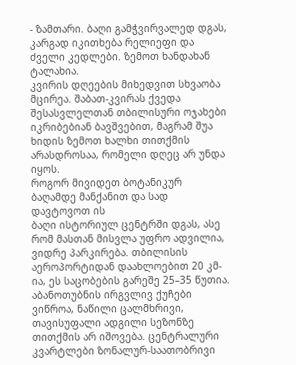- ზამთარი. ბაღი გამჭვირვალედ დგას, კარგად იკითხება რელიეფი და ძველი კედლები. ზემოთ ხანდახან ტალახია.
კვირის დღეების მიხედვით სხვაობა მცირეა. შაბათ-კვირას ქვედა შესასვლელთან თბილისური ოჯახები იკრიბებიან ბავშვებით, მაგრამ შუა ხიდის ზემოთ ხალხი თითქმის არასდროსაა, რომელი დღეც არ უნდა იყოს.
როგორ მივიდეთ ბოტანიკურ ბაღამდე მანქანით და სად დავტოვოთ ის
ბაღი ისტორიულ ცენტრში დგას, ასე რომ მასთან მისვლა უფრო ადვილია, ვიდრე პარკირება. თბილისის აეროპორტიდან დაახლოებით 20 კმ-ია, ეს საცობების გარეშე 25–35 წუთია.
აბანოთუბნის ირგვლივ ქუჩები ვიწროა, ნაწილი ცალმხრივი, თავისუფალი ადგილი სეზონზე თითქმის არ იშოვება. ცენტრალური კვარტლები ზონალურ-საათობრივი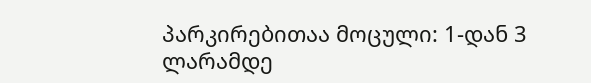პარკირებითაა მოცული: 1-დან 3 ლარამდე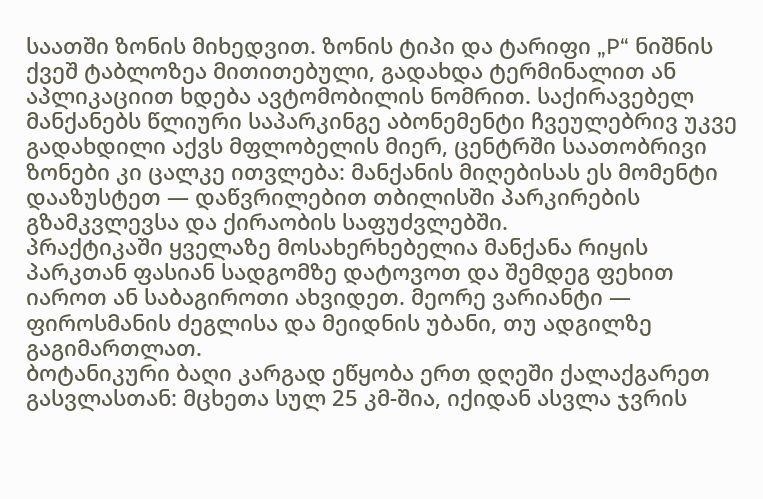საათში ზონის მიხედვით. ზონის ტიპი და ტარიფი „P“ ნიშნის ქვეშ ტაბლოზეა მითითებული, გადახდა ტერმინალით ან აპლიკაციით ხდება ავტომობილის ნომრით. საქირავებელ მანქანებს წლიური საპარკინგე აბონემენტი ჩვეულებრივ უკვე გადახდილი აქვს მფლობელის მიერ, ცენტრში საათობრივი ზონები კი ცალკე ითვლება: მანქანის მიღებისას ეს მომენტი დააზუსტეთ — დაწვრილებით თბილისში პარკირების გზამკვლევსა და ქირაობის საფუძვლებში.
პრაქტიკაში ყველაზე მოსახერხებელია მანქანა რიყის პარკთან ფასიან სადგომზე დატოვოთ და შემდეგ ფეხით იაროთ ან საბაგიროთი ახვიდეთ. მეორე ვარიანტი — ფიროსმანის ძეგლისა და მეიდნის უბანი, თუ ადგილზე გაგიმართლათ.
ბოტანიკური ბაღი კარგად ეწყობა ერთ დღეში ქალაქგარეთ გასვლასთან: მცხეთა სულ 25 კმ-შია, იქიდან ასვლა ჯვრის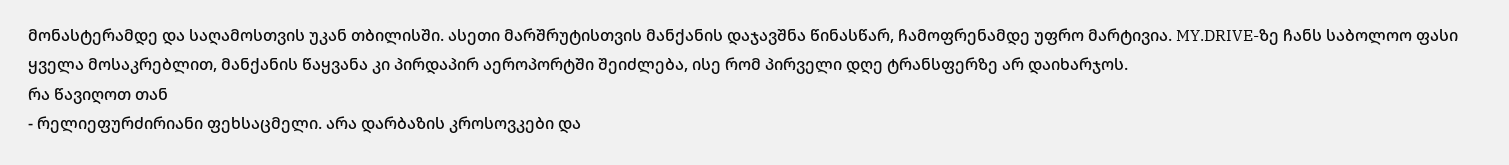მონასტერამდე და საღამოსთვის უკან თბილისში. ასეთი მარშრუტისთვის მანქანის დაჯავშნა წინასწარ, ჩამოფრენამდე უფრო მარტივია. MY.DRIVE-ზე ჩანს საბოლოო ფასი ყველა მოსაკრებლით, მანქანის წაყვანა კი პირდაპირ აეროპორტში შეიძლება, ისე რომ პირველი დღე ტრანსფერზე არ დაიხარჯოს.
რა წავიღოთ თან
- რელიეფურძირიანი ფეხსაცმელი. არა დარბაზის კროსოვკები და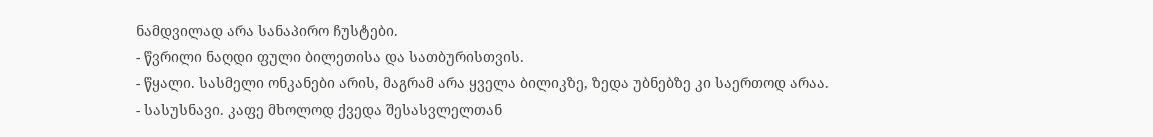ნამდვილად არა სანაპირო ჩუსტები.
- წვრილი ნაღდი ფული ბილეთისა და სათბურისთვის.
- წყალი. სასმელი ონკანები არის, მაგრამ არა ყველა ბილიკზე, ზედა უბნებზე კი საერთოდ არაა.
- სასუსნავი. კაფე მხოლოდ ქვედა შესასვლელთან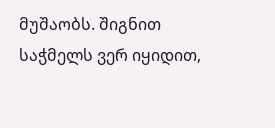მუშაობს. შიგნით საჭმელს ვერ იყიდით,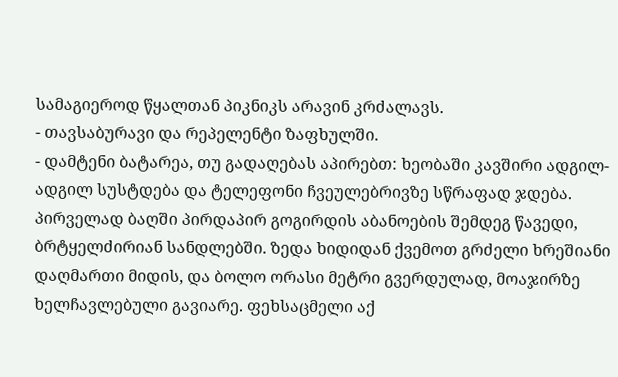სამაგიეროდ წყალთან პიკნიკს არავინ კრძალავს.
- თავსაბურავი და რეპელენტი ზაფხულში.
- დამტენი ბატარეა, თუ გადაღებას აპირებთ: ხეობაში კავშირი ადგილ-ადგილ სუსტდება და ტელეფონი ჩვეულებრივზე სწრაფად ჯდება.
პირველად ბაღში პირდაპირ გოგირდის აბანოების შემდეგ წავედი, ბრტყელძირიან სანდლებში. ზედა ხიდიდან ქვემოთ გრძელი ხრეშიანი დაღმართი მიდის, და ბოლო ორასი მეტრი გვერდულად, მოაჯირზე ხელჩავლებული გავიარე. ფეხსაცმელი აქ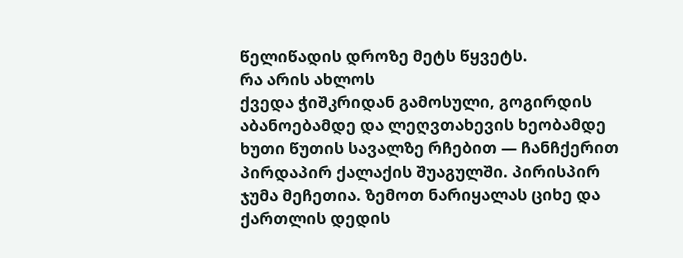წელიწადის დროზე მეტს წყვეტს.
რა არის ახლოს
ქვედა ჭიშკრიდან გამოსული, გოგირდის აბანოებამდე და ლეღვთახევის ხეობამდე ხუთი წუთის სავალზე რჩებით — ჩანჩქერით პირდაპირ ქალაქის შუაგულში. პირისპირ ჯუმა მეჩეთია. ზემოთ ნარიყალას ციხე და ქართლის დედის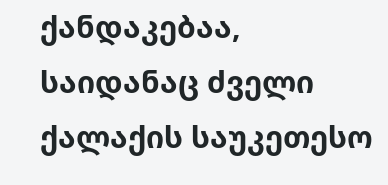ქანდაკებაა, საიდანაც ძველი ქალაქის საუკეთესო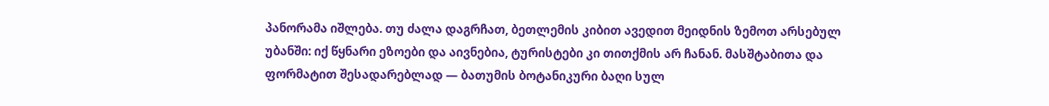პანორამა იშლება. თუ ძალა დაგრჩათ, ბეთლემის კიბით ავედით მეიდნის ზემოთ არსებულ უბანში: იქ წყნარი ეზოები და აივნებია, ტურისტები კი თითქმის არ ჩანან. მასშტაბითა და ფორმატით შესადარებლად — ბათუმის ბოტანიკური ბაღი სულ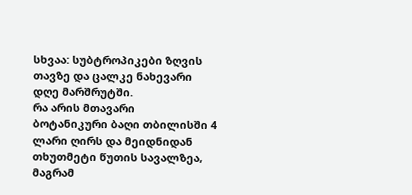სხვაა: სუბტროპიკები ზღვის თავზე და ცალკე ნახევარი დღე მარშრუტში.
რა არის მთავარი
ბოტანიკური ბაღი თბილისში 4 ლარი ღირს და მეიდნიდან თხუთმეტი წუთის სავალზეა, მაგრამ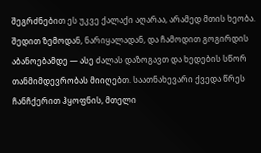შეგრძნებით ეს უკვე ქალაქი აღარაა, არამედ მთის ხეობა. შედით ზემოდან, ნარიყალადან, და ჩამოდით გოგირდის აბანოებამდე — ასე ძალას დაზოგავთ და ხედების სწორ თანმიმდევრობას მიიღებთ. საათნახევარი ქვედა წრეს ჩანჩქერით ჰყოფნის, მთელი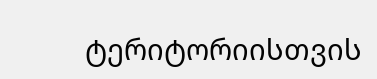ტერიტორიისთვის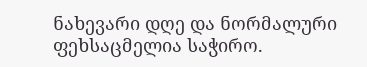ნახევარი დღე და ნორმალური ფეხსაცმელია საჭირო.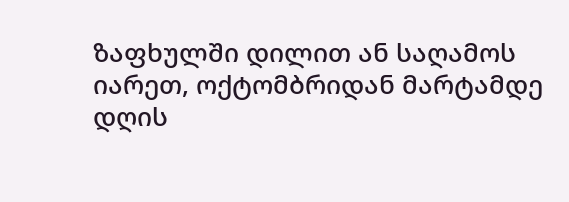ზაფხულში დილით ან საღამოს იარეთ, ოქტომბრიდან მარტამდე დღის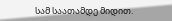სამ საათამდე მიდით.